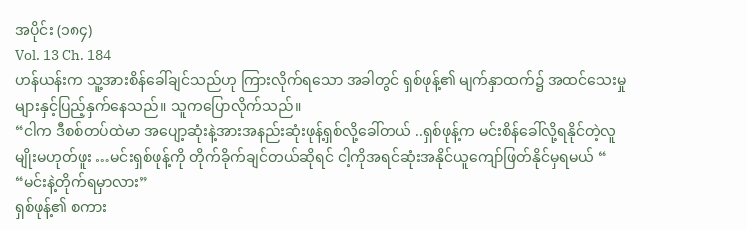အပိုင်း (၁၈၄)
Vol. 13 Ch. 184
ဟန်ယန်းက သူ့အားစိန်ခေါ်ချင်သည်ဟု ကြားလိုက်ရသော အခါတွင် ရှစ်ဖုန့်၏ မျက်နှာထက်၌ အထင်သေးမှုများနှင့်ပြည့်နှက်နေသည်။ သူကပြောလိုက်သည်။
“ငါက ဒီစစ်တပ်ထဲမာ အပျော့ဆုံးနဲ့အားအနည်းဆုံးဖုန့်ရှစ်လို့ခေါ်တယ် ..ရှစ်ဖုန့်က မင်းစိန်ခေါ်လို့ရနိုင်တဲ့လူမျိုးမဟုတ်ဖူး …မင်းရှစ်ဖုန့်ကို တိုက်ခိုက်ချင်တယ်ဆိုရင် ငါ့ကိုအရင်ဆုံးအနိုင်ယူကျော်ဖြတ်နိုင်မှရမယ် “
“မင်းနဲ့တိုက်ရမှာလား”
ရှစ်ဖုန့်၏ စကား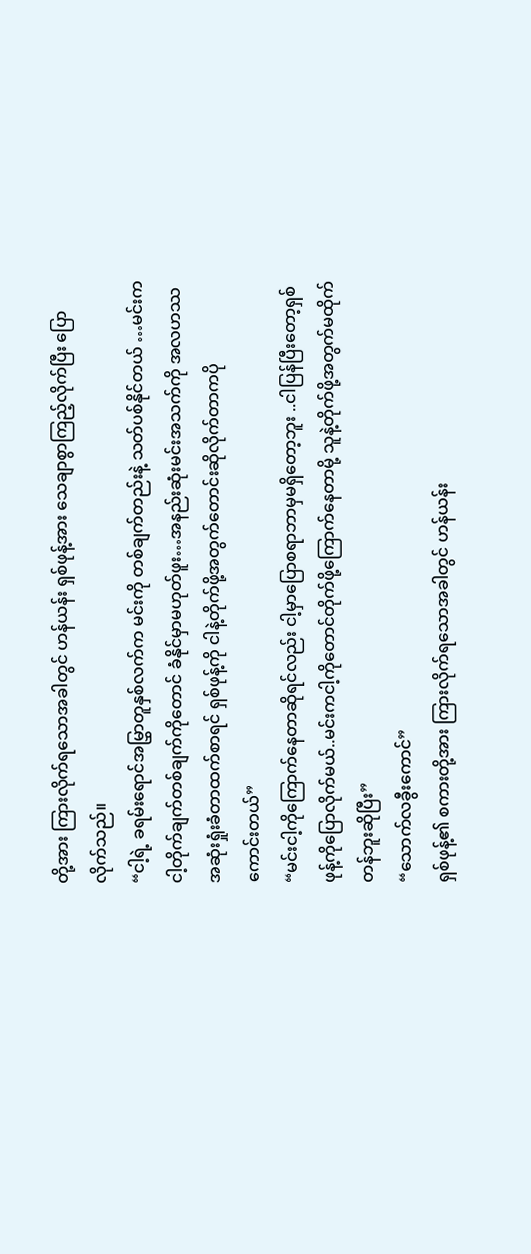တို့အား ကြားလိုက်ရသောအခါတွင် ဟန်ယန်း ရှစ်ဖုန့်အား သေချာစွာကြည့်လိုက်ပြီး ပြောလိုက်သည်။
“ငါ့ရဲ့ ခရမ်းရောင်အမြွှာတူနှစ်လက်က မင်းကို တစ်ချက်တည်းနဲ့ သတ်ပစ်နိုင်တယ် …မင်းကငါ့တိုက်ချက်တစ်ချက်ကိုတောင် ခံနိုင်မှာမဟုတ်ဖူး…အနည်းဆုံးမင်းအသက်ကို အလဟဿ အဆုံးရှုံးခံတာထက်စာရင် ရှစ်ဖုန့်ကို ငါနဲ့တိုက်ဖို့အတွက်တောင်းဆိုလိုက်တာကပို
ကောင်းတယ်”
“မင်းငါ့ကိုကြောက်နေတာဆိုရင်လည်း ငါ့မှာပြောစရာဘာမှမရှိတော့ဘူး ..ငါပြန်ပြီးတော့ရှစ်ဖုန့်ကိုပြောလိုက်မယ်..မင်းကငါ့ကိုတောင်တိုက်ဖို့ကြောက်နေတာမို့ သူနဲ့တိုက်ဖို့အတွက်မထိုက်တန်ဘူးဆိုပြီး”
“သောက်လခွီးကောင်”
ရှစ်ဖုန့်၏ စကားတို့အား ကြားလိုက်ရသောအခါတွင် ဟန်ယန်း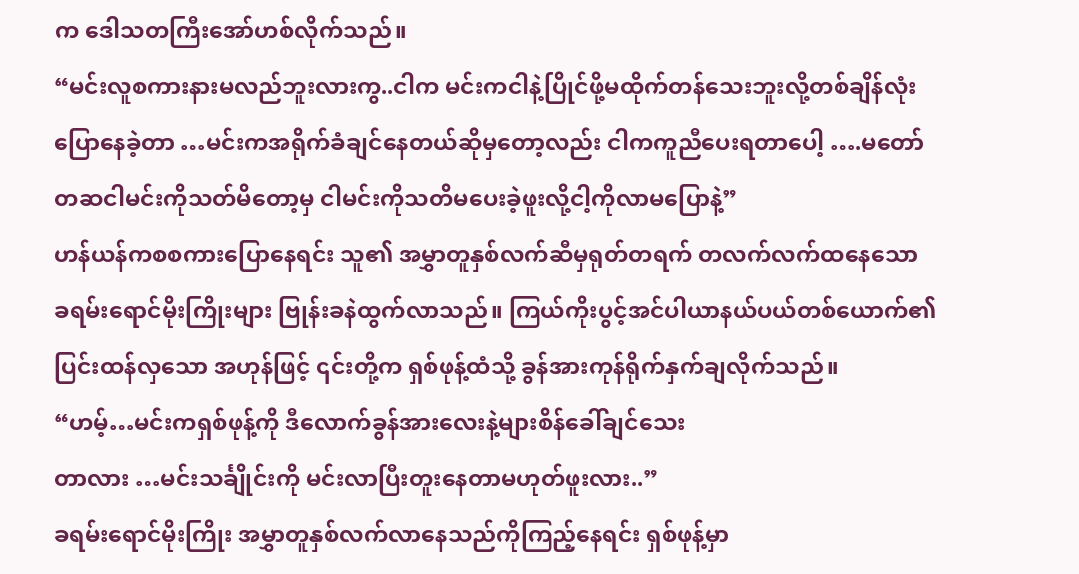က ဒေါသတကြီးအော်ဟစ်လိုက်သည်။
“မင်းလူစကားနားမလည်ဘူးလားကွ..ငါက မင်းကငါနဲ့ပြိုင်ဖို့မထိုက်တန်သေးဘူးလို့တစ်ချိန်လုံးပြောနေခဲ့တာ …မင်းကအရိုက်ခံချင်နေတယ်ဆိုမှတော့လည်း ငါကကူညီပေးရတာပေါ့ ….မတော်တဆငါမင်းကိုသတ်မိတော့မှ ငါမင်းကိုသတိမပေးခဲ့ဖူးလို့ငါ့ကိုလာမပြောနဲ့”
ဟန်ယန်ကစစကားပြောနေရင်း သူ၏ အမွှာတူနှစ်လက်ဆီမှရုတ်တရက် တလက်လက်ထနေသော ခရမ်းရောင်မိုးကြိုးများ ဗြုန်းခနဲထွက်လာသည်။ ကြယ်ကိုးပွင့်အင်ပါယာနယ်ပယ်တစ်ယောက်၏ ပြင်းထန်လှသော အဟုန်ဖြင့် ၎င်းတို့က ရှစ်ဖုန့်ထံသို့ ခွန်အားကုန်ရိုက်နှက်ချလိုက်သည်။
“ဟမ့်…မင်းကရှစ်ဖုန့်ကို ဒီလောက်ခွန်အားလေးနဲ့များစိန်ခေါ်ချင်သေး
တာလား …မင်းသင်္ချိုင်းကို မင်းလာပြီးတူးနေတာမဟုတ်ဖူးလား..”
ခရမ်းရောင်မိုးကြိုး အမွှာတူနှစ်လက်လာနေသည်ကိုကြည့်နေရင်း ရှစ်ဖုန့်မှာ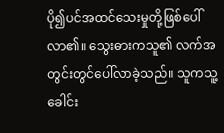ပို၍ပင်အထင်သေးမှုတို့ဖြစ်ပေါ်လာ၏။ သွေးဓားကသူ၏ လက်အတွင်းတွင်ပေါ်လာခဲ့သည်။ သူကသူ့ခေါင်း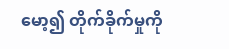မော့၍ တိုက်ခိုက်မှုကို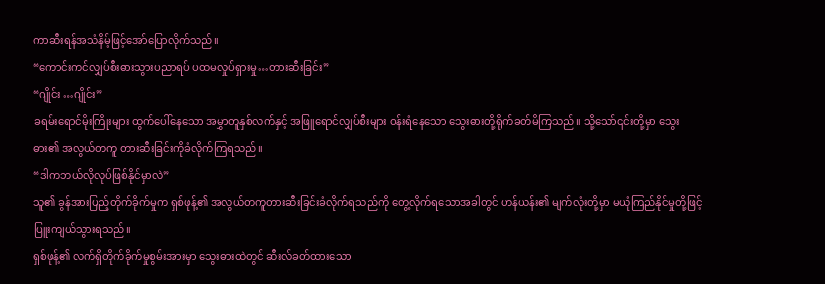ကာဆီးရန်အသံနိမ့်ဖြင့်အော်ပြောလိုက်သည်။
“ကောင်းကင်လျှပ်စီးဓားသွားပညာရပ် ပထမလှုပ်ရှားမှု…တားဆီးခြင်း”
“ဂျိုင်း …ဂျိုင်း”
ခရမ်းရောင်မိုးကြိုးများ ထွက်ပေါ်နေသော အမွှာတူနှစ်လက်နှင့် အဖြူရောင်လျှပ်စီးများ ဝန်းရံနေသော သွေးဓားတို့ရိုက်ခတ်မိကြသည်။ သို့သော်၎င်းတို့မှာ သွေးဓား၏ အလွယ်တကူ တားဆီးခြင်းကိုခံလိုက်ကြရသည်။
“ဒါကဘယ်လိုလုပ်ဖြစ်နိုင်မှာလဲ”
သူ၏ ခွန်အားပြည့်တိုက်ခိုက်မှုက ရှစ်ဖုန့်၏ အလွယ်တကူတားဆီးခြင်းခံလိုက်ရသည်ကို တွေ့လိုက်ရသောအခါတွင် ဟန်ယန်း၏ မျက်လုံးတို့မှာ မယုံကြည်နိုင်မှုတို့ဖြင့်ပြူးကျယ်သွားရသည်။
ရှစ်ဖုန့်၏ လက်ရှိတိုက်ခိုက်မှုစွမ်းအားမှာ သွေးဓားထဲတွင် ဆီးလ်ခတ်ထားသော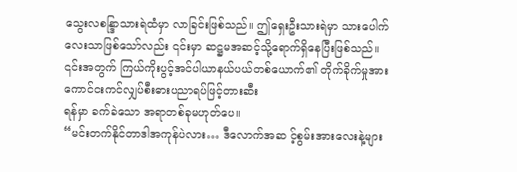သွေးလစန္ဒြာသားရဲထံမှာ လာခြင်းဖြစ်သည်။ ဤရှေးဦးသားရဲမှာ သားပေါက်လေးသာဖြစ်သော်လည်း ၎င်းမှာ ဆဋ္ဌမအဆင့်သို့ရောက်ရှိနေပြီးဖြစ်သည်။ ၎င်းအတွက် ကြယ်ကိုးပွင့်အင်ပါယာနယ်ပယ်တစ်ယောက်၏ တိုက်ခိုက်မှုအား ကောင်ငးကင်လျှပ်စီးဓားပညာရပ်ဖြင့်တားဆီး
ရန်မှာ ခက်ခဲသော အရာတစ်ခုမဟုတ်ပေ။
“မင်းတက်နိုင်တာဒါအကုန်ပဲလား… ဒီလောက်အဆ င့်စွမ်းအားလေးနဲ့များ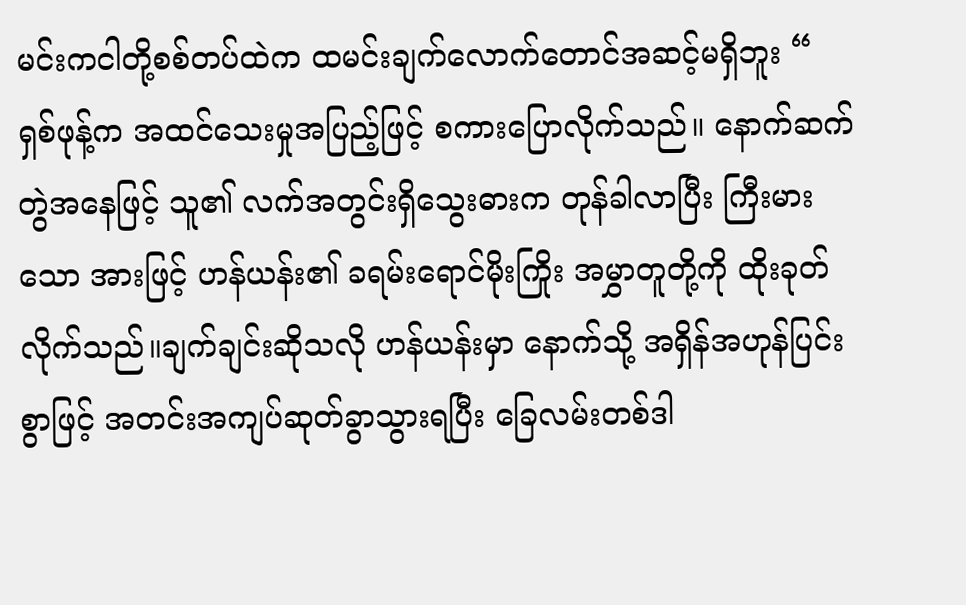မင်းကငါတို့စစ်တပ်ထဲက ထမင်းချက်လောက်တောင်အဆင့်မရှိဘူး “
ရှစ်ဖုန့်က အထင်သေးမှုအပြည့်ဖြင့် စကားပြောလိုက်သည်။ နောက်ဆက်တွဲအနေဖြင့် သူ၏ လက်အတွင်းရှိသွေးဓားက တုန်ခါလာပြီး ကြီးမားသော အားဖြင့် ဟန်ယန်း၏ ခရမ်းရောင်မိုးကြိုး အမွှာတူတို့ကို ထိုးခုတ်လိုက်သည်။ချက်ချင်းဆိုသလို ဟန်ယန်းမှာ နောက်သို့ အရှိန်အဟုန်ပြင်းစွာဖြင့် အတင်းအကျပ်ဆုတ်ခွာသွားရပြီး ခြေလမ်းတစ်ဒါ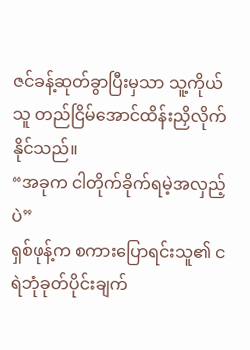ဇင်ခန့်ဆုတ်ခွာပြီးမှသာ သူ့ကိုယ်သူ တည်ငြိမ်အောင်ထိန်းညှိလိုက်နိုင်သည်။
“အခုက ငါတိုက်ခိုက်ရမဲ့အလှည့်ပဲ”
ရှစ်ဖုန့်က စကားပြောရင်းသူ၏ ငရဲဘုံခုတ်ပိုင်းချက်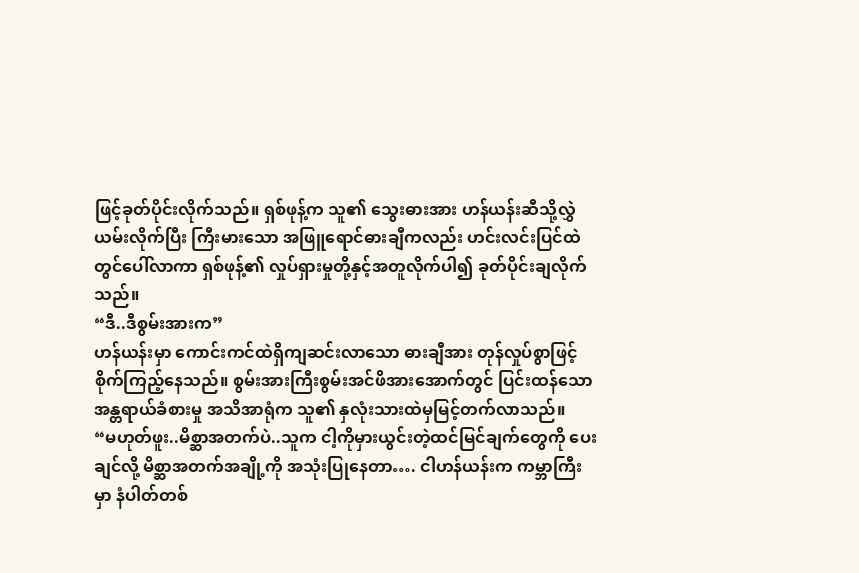ဖြင့်ခုတ်ပိုင်းလိုက်သည်။ ရှစ်ဖုန့်က သူ၏ သွေးဓားအား ဟန်ယန်းဆီသို့လွှဲယမ်းလိုက်ပြီး ကြီးမားသော အဖြူရောင်ဓားချီကလည်း ဟင်းလင်းပြင်ထဲတွင်ပေါ်လာကာ ရှစ်ဖုန့်၏ လှုပ်ရှားမှုတို့နှင့်အတူလိုက်ပါ၍ ခုတ်ပိုင်းချလိုက်သည်။
“ဒီ..ဒီစွမ်းအားက”
ဟန်ယန်းမှာ ကောင်းကင်ထဲရှိကျဆင်းလာသော ဓားချီအား တုန်လှုပ်စွာဖြင့်စိုက်ကြည့်နေသည်။ စွမ်းအားကြီးစွမ်းအင်ဖိအားအောက်တွင် ပြင်းထန်သော အန္တရာယ်ခံစားမှု အသိအာရုံက သူ၏ နှလုံးသားထဲမှမြင့်တက်လာသည်။
“မဟုတ်ဖူး..မိစ္ဆာအတက်ပဲ..သူက ငါ့ကိုမှားယွင်းတဲ့ထင်မြင်ချက်တွေကို ပေးချင်လို့ မိစ္ဆာအတက်အချို့ကို အသုံးပြုနေတာ…. ငါဟန်ယန်းက ကမ္ဘာကြီးမှာ နံပါတ်တစ်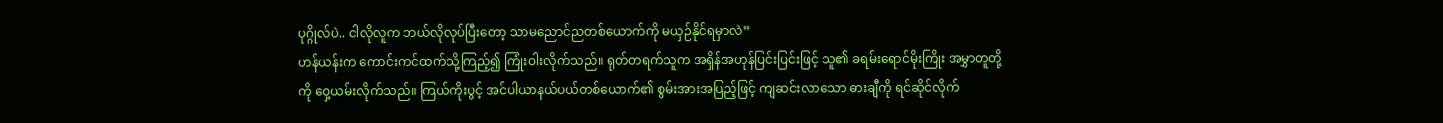ပုဂ္ဂိုလ်ပဲ.. ငါလိုလူက ဘယ်လိုလုပ်ပြီးတော့ သာမညောင်ညတစ်ယောက်ကို မယှဉ်နိုင်ရမှာလဲ”
ဟန်ယန်းက ကောင်းကင်ထက်သို့ကြည့်၍ ကြုံးဝါးလိုက်သည်။ ရုတ်တရက်သူက အရှိန်အဟုန်ပြင်းပြင်းဖြင့် သူ၏ ခရမ်းရောင်မိုးကြိုး အမွှာတူတို့ကို ဝှေ့ယမ်းလိုက်သည်။ ကြယ်ကိုးပွင့် အင်ပါယာနယ်ပယ်တစ်ယောက်၏ စွမ်းအားအပြည့်ဖြင့် ကျဆင်းလာသော ဓားချီကို ရင်ဆိုင်လိုက်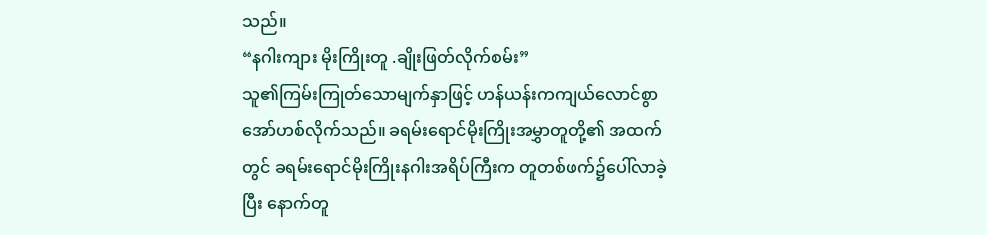သည်။
“နဂါးကျား မိုးကြိုးတူ .ချိုးဖြတ်လိုက်စမ်း”
သူ၏ကြမ်းကြုတ်သောမျက်နှာဖြင့် ဟန်ယန်းကကျယ်လောင်စွာအော်ဟစ်လိုက်သည်။ ခရမ်းရောင်မိုးကြိုးအမွှာတူတို့၏ အထက်တွင် ခရမ်းရောင်မိုးကြိုးနဂါးအရိပ်ကြီးက တူတစ်ဖက်၌ပေါ်လာခဲ့ပြီး နောက်တူ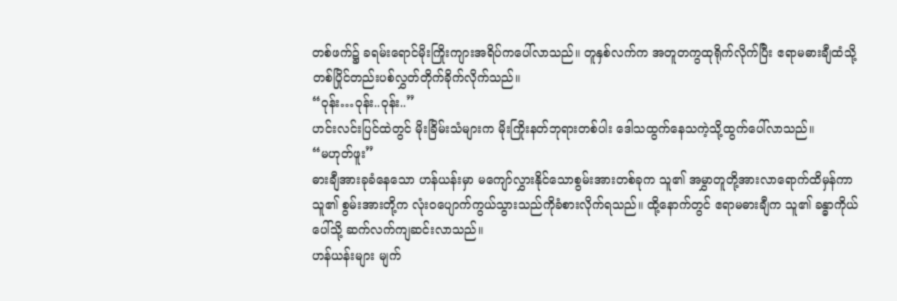တစ်ဖက်၌ ခရမ်းရောင်မိုးကြိုးကျားအရိပ်ကပေါ်လာသည်။ တူနှစ်လက်က အတူတကွထုရိုက်လိုက်ပြီး ဧရာမဓားချီထံသို့ တစ်ပြိုင်တည်းပစ်လွှတ်တိုက်ခိုက်လိုက်သည်။
“ဝုန်း…ဝုန်း..ဝုန်း..”
ဟင်းလင်းပြင်ထဲတွင် မိုးခြိမ်းသံများက မိုးကြိုးနတ်ဘုရားတစ်ပါး ဒေါသထွက်နေသကဲ့သို့ထွက်ပေါ်လာသည်။
“မဟုတ်ဖူး”
ဓားချီအားခုခံနေသော ဟန်ယန်းမှာ မကျော်လွှားနိုင်သောစွမ်းအားတစ်ခုက သူ၏ အမွှာတူတို့အားလာရောက်ထိမှန်ကာ သူ၏ စွမ်းအားတို့က လုံးဝပျောက်ကွယ်သွားသည်ကိုခံစားလိုက်ရသည်။ ထို့နောက်တွင် ဧရာမဓားချီက သူ၏ ခန္ဓာကိုယ်ပေါ်သို့ ဆက်လက်ကျဆင်းလာသည်။
ဟန်ယန်းများ မျက်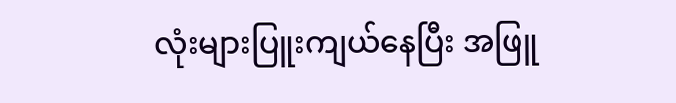လုံးများပြူးကျယ်နေပြီး အဖြူ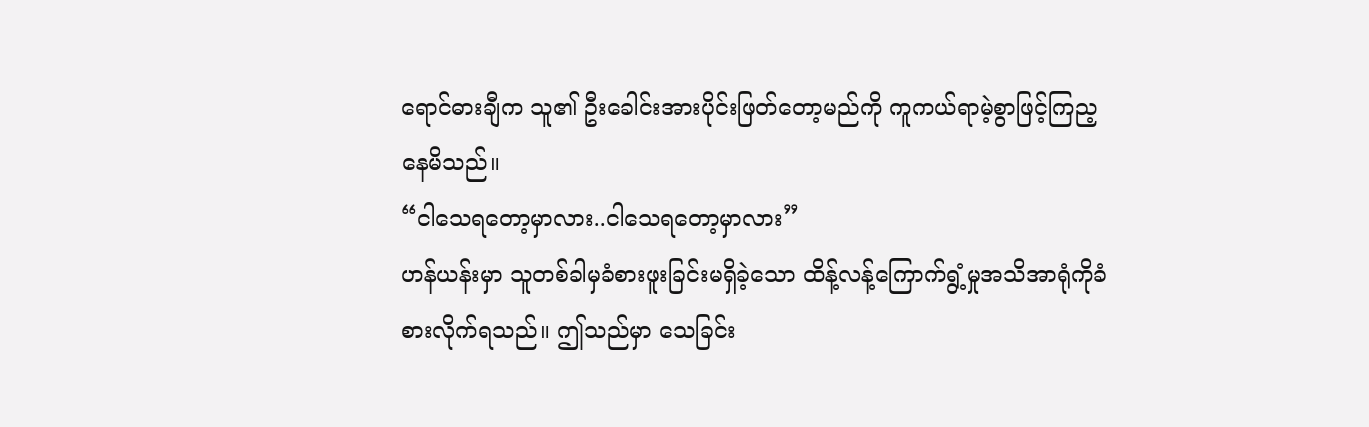ရောင်ဓားချီက သူ၏ ဦးခေါင်းအားပိုင်းဖြတ်တော့မည်ကို ကူကယ်ရာမဲ့စွာဖြင့်ကြည့နေမိသည်။
“ငါသေရတော့မှာလား..ငါသေရတော့မှာလား”
ဟန်ယန်းမှာ သူတစ်ခါမှခံစားဖူးခြင်းမရှိခဲ့သော ထိန့်လန့်ကြောက်ရွံ့မှုအသိအာရုံကိုခံစားလိုက်ရသည်။ ဤသည်မှာ သေခြင်း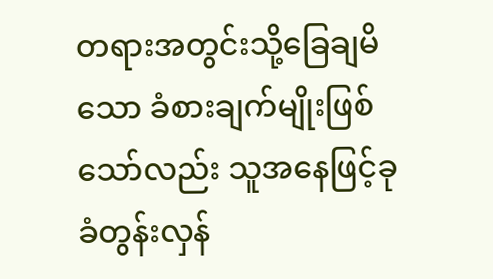တရားအတွင်းသို့ခြေချမိသော ခံစားချက်မျိုးဖြစ်သော်လည်း သူအနေဖြင့်ခုခံတွန်းလှန်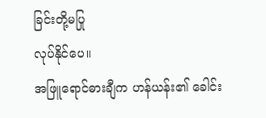ခြင်းတို့မပြု
လုပ်နိုင်ပေ။
အဖြူရောင်ဓားချီက ဟန်ယန်း၏ ခေါင်း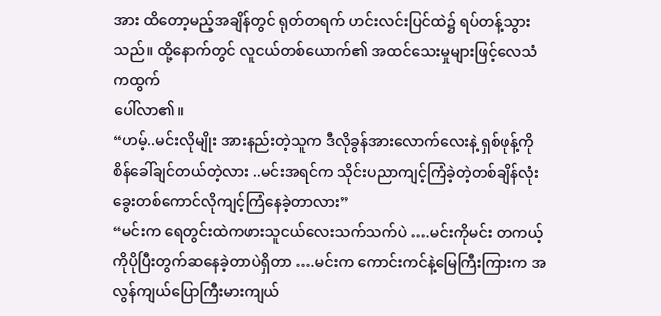အား ထိတော့မည့်အချိန်တွင် ရုတ်တရက် ဟင်းလင်းပြင်ထဲ၌ ရပ်တန့်သွားသည်။ ထို့နောက်တွင် လူငယ်တစ်ယောက်၏ အထင်သေးမှုများဖြင့်လေသံကထွက်
ပေါ်လာ၏။
“ဟမ့်..မင်းလိုမျိုး အားနည်းတဲ့သူက ဒီလိုခွန်အားလောက်လေးနဲ့ ရှစ်ဖုန့်ကိုစိန်ခေါ်ချင်တယ်တဲ့လား ..မင်းအရင်က သိုင်းပညာကျင့်ကြံခဲ့တဲ့တစ်ချိန်လုံး ခွေးတစ်ကောင်လိုကျင့်ကြံနေခဲ့တာလား”
“မင်းက ရေတွင်းထဲကဖားသူငယ်လေးသက်သက်ပဲ ….မင်းကိုမင်း တကယ့်ကိုပိုပြီးတွက်ဆနေခဲ့တာပဲရှိတာ ….မင်းက ကောင်းကင်နဲ့မြေကြီးကြားက အလွန်ကျယ်ပြောကြီးမားကျယ်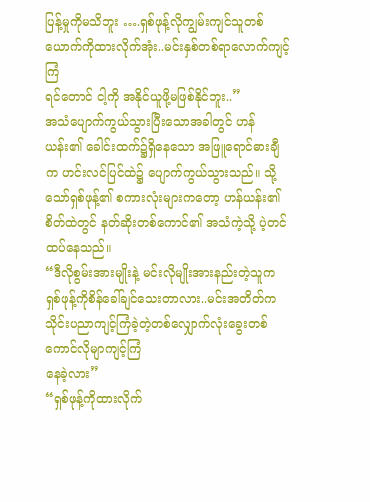ပြန့်မှုကိုမသိဘူး ….ရှစ်ဖုန့်လိုကျွမ်းကျင်သူတစ်ယောက်ကိုထားလိုက်အုံး..မင်းနှစ်တစ်ရာလောက်ကျင့်ကြံ
ရင်တောင် ငါ့ကို အနိုင်ယူဖို့မဖြစ်နိုင်ဘူး..”
အသံပျောက်ကွယ်သွားပြီးသောအခါတွင် ဟန်ယန်း၏ ခေါင်းထက်၌ရှိနေသော အဖြူရောင်ဓားချီက ဟင်းလင်ပြင်ထဲ၌ ပျောက်ကွယ်သွားသည်။ သို့သော်ရှစ်ဖုန့်၏ စကားလုံးများကတော့ ဟန်ယန်း၏ စိတ်ထဲတွင် နတ်ဆိုးတစ်ကောင်၏ အသံကဲ့သို့ ပဲ့တင်ထပ်နေသည်။
“ဒီလိုစွမ်းအားမျိုးနဲ့ မင်းလိုမျိုးအားနည်းတဲ့သူက ရှစ်ဖုန့်ကိုစိန်ခေါ်ချင်သေးတာလား..မင်းအတိတ်ကသိုင်းပညာကျင့်ကြံခဲ့တဲ့တစ်လျှောက်လုံးခွေးတစ်ကောင်လိုမျာကျင့်ကြံ
နေခဲ့လား”
“ရှစ်ဖုန့်ကိုထားလိုက်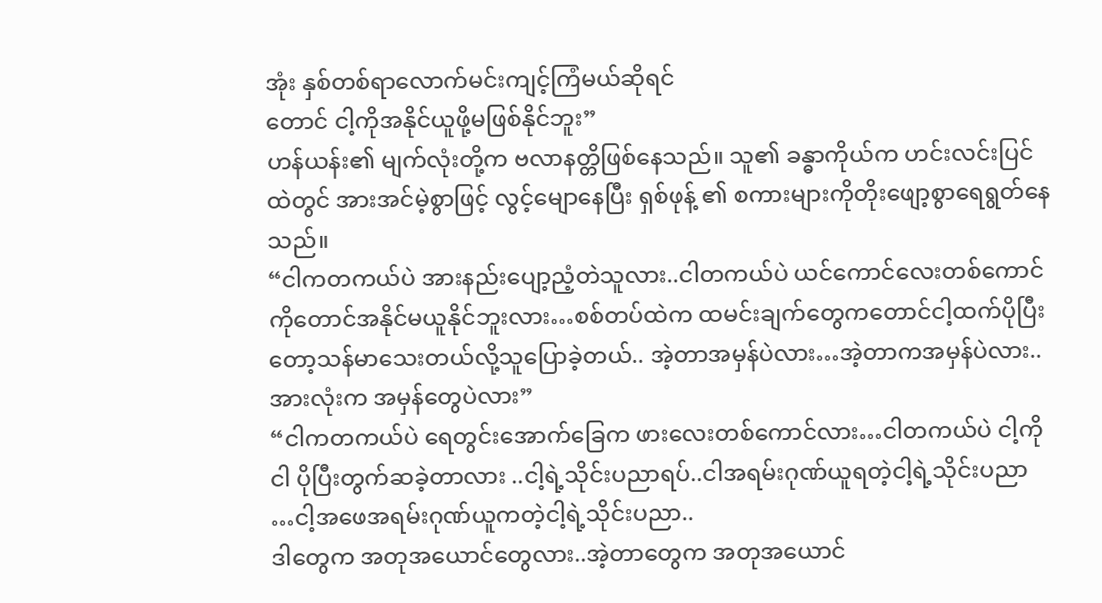အုံး နှစ်တစ်ရာလောက်မင်းကျင့်ကြံမယ်ဆိုရင်
တောင် ငါ့ကိုအနိုင်ယူဖို့မဖြစ်နိုင်ဘူး”
ဟန်ယန်း၏ မျက်လုံးတို့က ဗလာနတ္တိဖြစ်နေသည်။ သူ၏ ခန္ဓာကိုယ်က ဟင်းလင်းပြင်ထဲတွင် အားအင်မဲ့စွာဖြင့် လွင့်မျောနေပြီး ရှစ်ဖုန့် ၏ စကားများကိုတိုးဖျော့စွာရေရွတ်နေသည်။
“ငါကတကယ်ပဲ အားနည်းပျော့ညံ့တဲသူလား..ငါတကယ်ပဲ ယင်ကောင်လေးတစ်ကောင်ကိုတောင်အနိုင်မယူနိုင်ဘူးလား…စစ်တပ်ထဲက ထမင်းချက်တွေကတောင်ငါ့ထက်ပိုပြီးတော့သန်မာသေးတယ်လို့သူပြောခဲ့တယ်.. အဲ့တာအမှန်ပဲလား…အဲ့တာကအမှန်ပဲလား..
အားလုံးက အမှန်တွေပဲလား”
“ငါကတကယ်ပဲ ရေတွင်းအောက်ခြေက ဖားလေးတစ်ကောင်လား…ငါတကယ်ပဲ ငါ့ကိုငါ ပိုပြီးတွက်ဆခဲ့တာလား ..ငါ့ရဲ့သိုင်းပညာရပ်..ငါအရမ်းဂုဏ်ယူရတဲ့ငါ့ရဲ့သိုင်းပညာ …ငါ့အဖေအရမ်းဂုဏ်ယူကတဲ့ငါ့ရဲ့သိုင်းပညာ..
ဒါတွေက အတုအယောင်တွေလား..အဲ့တာတွေက အတုအယောင်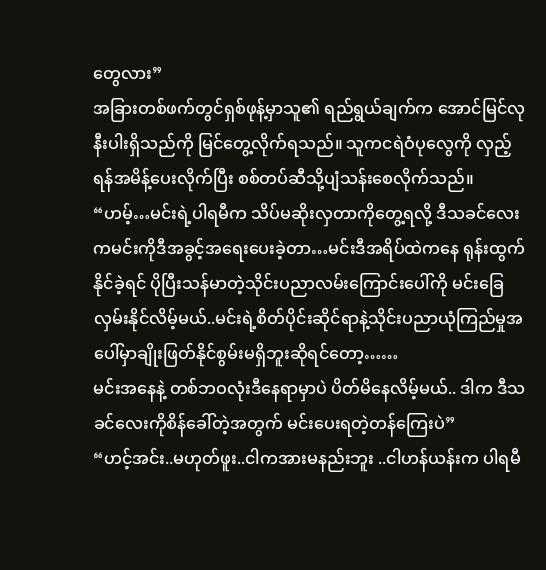တွေလား”
အခြားတစ်ဖက်တွင်ရှစ်ဖုန့်မှာသူ၏ ရည်ရွယ်ချက်က အောင်မြင်လုနီးပါးရှိသည်ကို မြင်တွေ့လိုက်ရသည်။ သူကငရဲဝံပုလွေကို လှည့်ရန်အမိန့်ပေးလိုက်ပြီး စစ်တပ်ဆီသို့ပျံသန်းစေလိုက်သည်။
“ဟမ့်…မင်းရဲ့ပါရမီက သိပ်မဆိုးလှတာကိုတွေ့ရလို့ ဒီသခင်လေးကမင်းကိုဒီအခွင့်အရေးပေးခဲ့တာ…မင်းဒီအရိပ်ထဲကနေ ရုန်းထွက်နိုင်ခဲ့ရင် ပိုပြီးသန်မာတဲ့သိုင်းပညာလမ်းကြောင်းပေါ်ကို မင်းခြေလှမ်းနိုင်လိမ့်မယ်..မင်းရဲ့စိတ်ပိုင်းဆိုင်ရာနဲ့သိုင်းပညာယုံကြည်မှုအပေါ်မှာချိုးဖြတ်နိုင်စွမ်းမရှိဘူးဆိုရင်တော့……
မင်းအနေနဲ့ တစ်ဘဝလုံးဒီနေရာမှာပဲ ပိတ်မိနေလိမ့်မယ်.. ဒါက ဒီသခင်လေးကိုစိန်ခေါ်တဲ့အတွက် မင်းပေးရတဲ့တန်ကြေးပဲ”
“ဟင့်အင်း..မဟုတ်ဖူး..ငါကအားမနည်းဘူး ..ငါဟန်ယန်းက ပါရမီ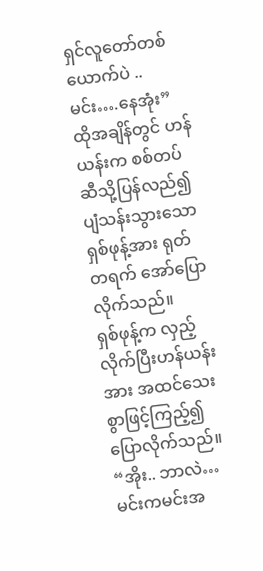ရှင်လူတော်တစ်ယောက်ပဲ ..မင်း….နေအုံး”
ထိုအချိန်တွင် ဟန်ယန်းက စစ်တပ်ဆီသို့ပြန်လည်၍ ပျံသန်းသွားသော ရှစ်ဖုန့်အား ရုတ်တရက် အော်ပြောလိုက်သည်။
ရှစ်ဖုန့်က လှည့်လိုက်ပြီးဟန်ယန်းအား အထင်သေးစွာဖြင့်ကြည့်၍ ပြောလိုက်သည်။
“အိုး.. ဘာလဲ…မင်းကမင်းအ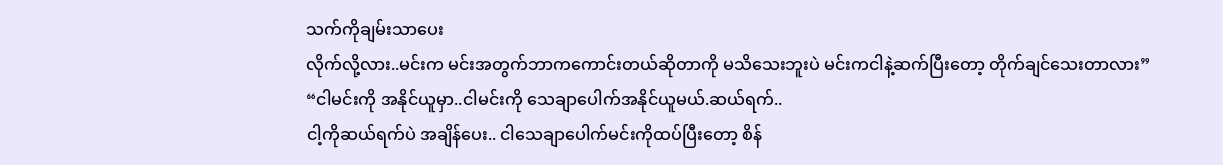သက်ကိုချမ်းသာပေး
လိုက်လို့လား..မင်းက မင်းအတွက်ဘာကကောင်းတယ်ဆိုတာကို မသိသေးဘူးပဲ မင်းကငါနဲ့ဆက်ပြီးတော့ တိုက်ချင်သေးတာလား”
“ငါမင်းကို အနိုင်ယူမှာ..ငါမင်းကို သေချာပေါက်အနိုင်ယူမယ်.ဆယ်ရက်..
ငါ့ကိုဆယ်ရက်ပဲ အချိန်ပေး.. ငါသေချာပေါက်မင်းကိုထပ်ပြီးတော့ စိန်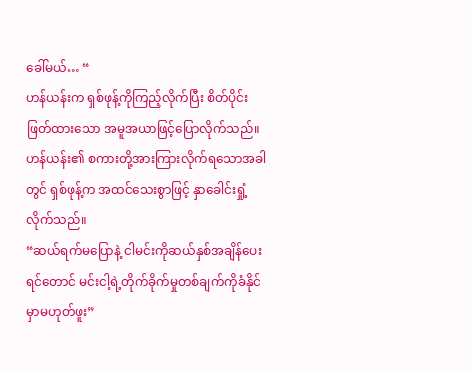ခေါ်မယ်… “
ဟန်ယန်းက ရှစ်ဖုန့်ကိုကြည့်လိုက်ပြီး စိတ်ပိုင်းဖြတ်ထားသော အမူအယာဖြင့်ပြောလိုက်သည်။
ဟန်ယန်း၏ စကားတို့အားကြားလိုက်ရသောအခါတွင် ရှစ်ဖုန့်က အထင်သေးစွာဖြင့် နှာခေါင်းရှုံ့လိုက်သည်။
“ဆယ်ရက်မပြောနဲ့ ငါမင်းကိုဆယ်နှစ်အချိန်ပေးရင်တောင် မင်းငါ့ရဲ့တိုက်ခိုက်မှုတစ်ချက်ကိုခံနိုင်မှာမဟုတ်ဖူး”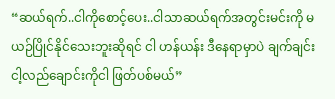“ဆယ်ရက်..ငါကိုစောင့်ပေး..ငါသာဆယ်ရက်အတွင်းမင်းကို မယဉ်ပြိုင်နိုင်သေးဘူးဆိုရင် ငါ ဟန်ယန်း ဒီနေရာမှာပဲ ချက်ချင်း ငါ့လည်ချောင်းကိုငါ ဖြတ်ပစ်မယ်”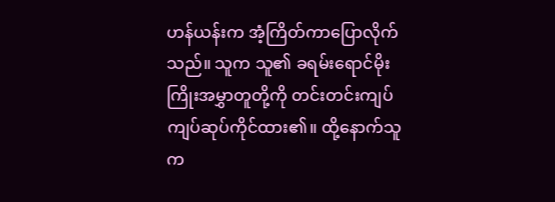ဟန်ယန်းက အံ့ကြိတ်ကာပြောလိုက်သည်။ သူက သူ၏ ခရမ်းရောင်မိုးကြိုးအမွှာတူတို့ကို တင်းတင်းကျပ်ကျပ်ဆုပ်ကိုင်ထား၏။ ထို့နောက်သူက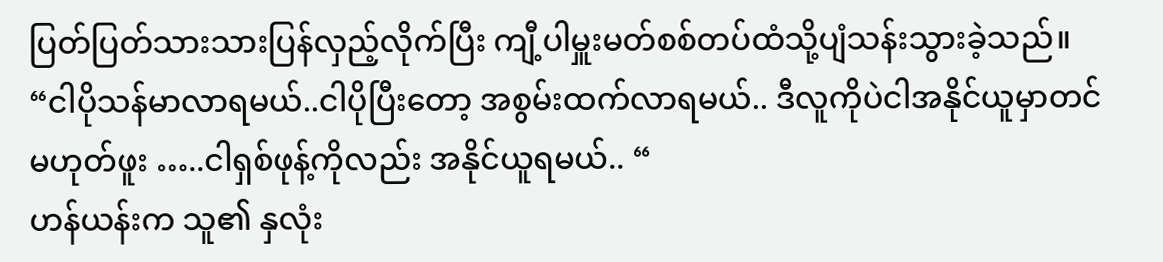ပြတ်ပြတ်သားသားပြန်လှည့်လိုက်ပြီး ကျီ့ပါမှူးမတ်စစ်တပ်ထံသို့ပျံသန်းသွားခဲ့သည်။
“ငါပိုသန်မာလာရမယ်..ငါပိုပြီးတော့ အစွမ်းထက်လာရမယ်.. ဒီလူကိုပဲငါအနိုင်ယူမှာတင်မဟုတ်ဖူး …..ငါရှစ်ဖုန့်ကိုလည်း အနိုင်ယူရမယ်.. “
ဟန်ယန်းက သူ၏ နှလုံး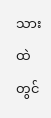သားထဲတွင်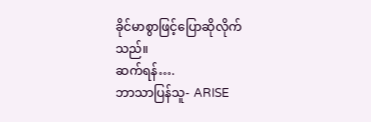ခိုင်မာစွာဖြင့်ပြောဆိုလိုက်
သည်။
ဆက်ရန်….
ဘာသာပြန်သူ- ARISE